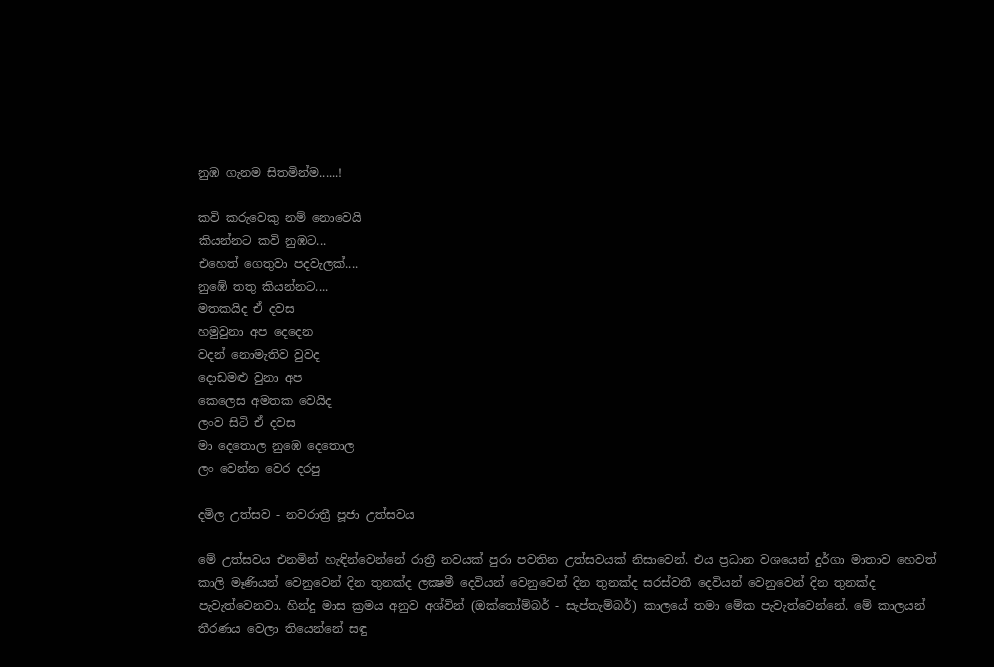නුඹ ගැනම සිතමින්ම......!

කවි කරුවෙකු නම් නොවෙයි
කියන්නට කවි නුඹට...
එහෙත් ගෙතුවා පදවැලක්....
නුඹේ තතු කියන්නට....
මතකයිද ඒ දවස
හමුවුනා අප දෙදෙන
වදන් නොමැතිව වුවද
දොඩමළු වුනා අප
කෙලෙස අමතක වෙයිද
ලංව සිටි ඒ දවස
මා දෙතොල නුඹෙ දෙතොල
ලං වෙන්න වෙර දරපු

දමිල උත්සව - නවරාත්‍රී පූජා උත්සවය

මේ උත්සවය එනමින් හැඳින්වෙන්නේ රාත්‍රී නවයක් පුරා පවතින උත්සවයක් නිසාවෙන්. එය ප්‍රධාන වශයෙන් දුර්ගා මාතාව හෙවත් කාලි මෑණියන් වෙනුවෙන් දින තුනක්ද ලක්‍ෂමී දෙවියන් වෙනුවෙන් දින තුනක්ද සරස්වතී දෙවියන් වෙනුවෙන් දින තුනක්ද පැවැත්වෙනවා. හින්දු මාස ක්‍රමය අනුව අශ්වින් (ඔක්තෝම්බර් - සැප්තැම්බර්) කාලයේ තමා මේක පැවැත්වෙන්නේ. මේ කාලයන් තීරණය වෙලා තියෙන්නේ සඳු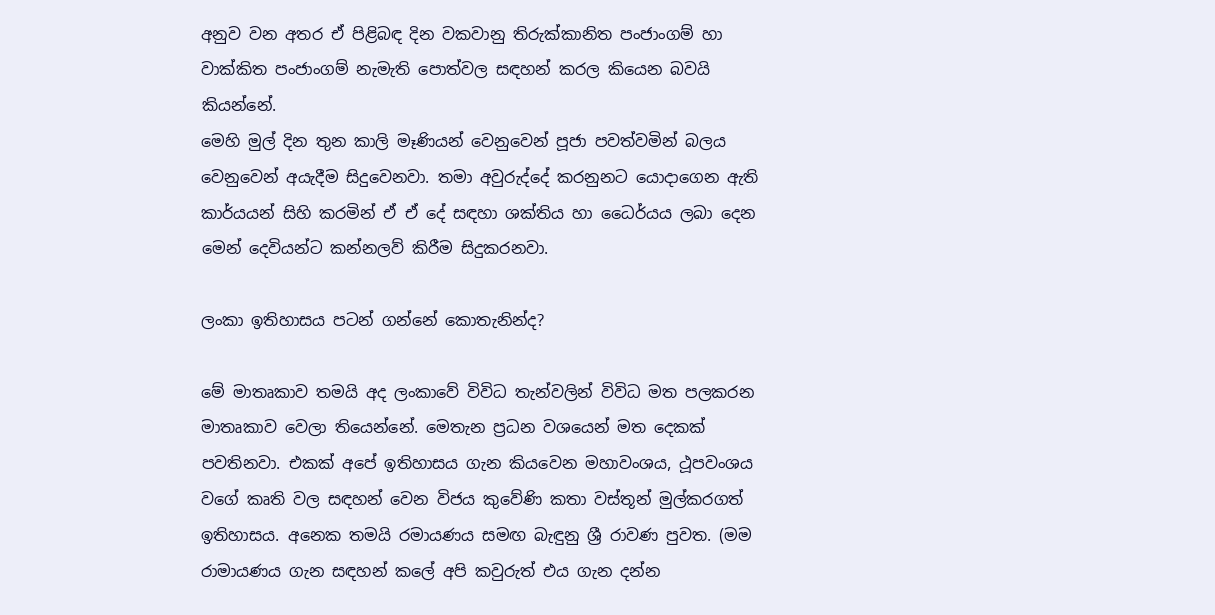අනුව වන අතර ඒ පිළිබඳ දින වකවානු තිරුක්කානිත පංජාංගම් හා වාක්කිත පංජාංගම් නැමැති පොත්වල සඳහන් කරල කියෙන බවයි කියන්නේ.
මෙහි මුල් දින තුන කාලි මෑණියන් වෙනුවෙන් පූජා පවත්වමින් බලය වෙනුවෙන් අයැදීම සිදුවෙනවා. තමා අවුරුද්දේ කරනුනට යොදාගෙන ඇති කාර්යයන් සිහි කරමින් ඒ ඒ දේ සඳහා ශක්තිය හා ධෛර්යය ලබා දෙන මෙන් දෙවියන්ට කන්නලව් කිරීම සිදුකරනවා.

ලංකා ඉතිහාසය පටන් ගන්නේ කොතැනින්ද?

මේ මාතෘකාව තමයි අද ලංකාවේ විවිධ තැන්වලින් විවිධ මත පලකරන මාතෘකාව වෙලා තියෙන්නේ. මෙතැන ප්‍රධන වශයෙන් මත දෙකක් පවතිනවා. එකක් අපේ ඉතිහාසය ගැන කියවෙන මහාවංශය, ථූපවංශය වගේ කෘති වල සඳහන් වෙන විජය කුවේණි කතා වස්තූන් මුල්කරගත් ඉතිහාසය. අනෙක තමයි රමායණය සමඟ බැඳුනු ශ්‍රී රාවණ පුවත. (මම රාමායණය ගැන සඳහන් කලේ අපි කවුරුත් එය ගැන දන්න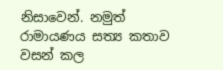නිසාවෙන්. නමුත් රාමායණය සත්‍ය කතාව වසන් කල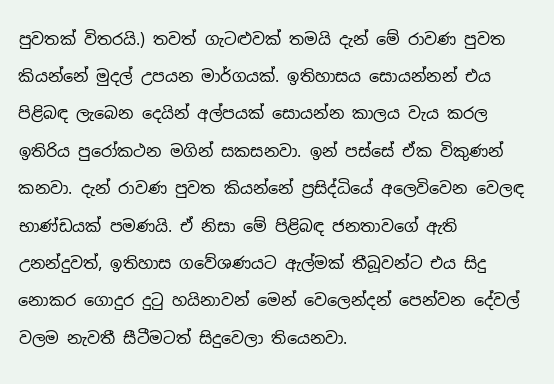පුවතක් විතරයි.) තවත් ගැටළුවක් තමයි දැන් මේ රාවණ පුවත කියන්නේ මුදල් උපයන මාර්ගයක්. ඉතිහාසය සොයන්නන් එය පිළිබඳ ලැබෙන දෙයින් අල්පයක් සොයන්න කාලය වැය කරල ඉතිරිය පුරෝකථන මගින් සකසනවා. ඉන් පස්සේ ඒක විකුණන් කනවා. දැන් රාවණ පුවත කියන්නේ ප්‍රසිද්ධියේ අලෙවිවෙන වෙලඳ භාණ්ඩයක් පමණයි. ඒ නිසා මේ පිළිබඳ ජනතාවගේ ඇති උනන්දුවත්, ඉතිහාස ගවේශණයට ඇල්මක් තීබූවන්ට එය සිදු නොකර ගොදුර දුටු හයිනාවන් මෙන් වෙලෙන්දන් පෙන්වන දේවල් වලම නැවතී සීටීමටත් සිදුවෙලා තියෙනවා.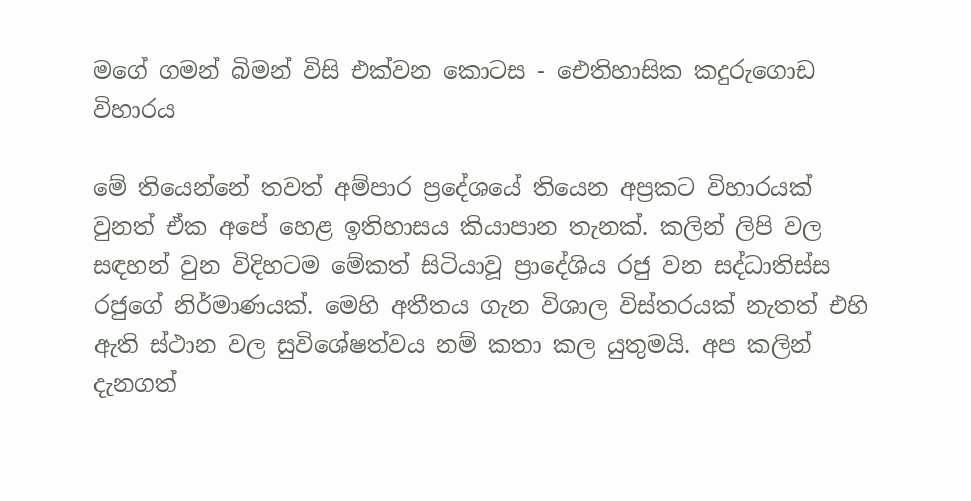මගේ ගමන් බිමන් විසි එක්වන කොටස - ඓතිහාසික කදුරුගොඩ විහාරය

මේ තියෙන්නේ තවත් අම්පාර ප්‍රදේශයේ තියෙන අප්‍රකට විහාරයක් වුනත් ඒක අපේ හෙළ ඉතිහාසය කියාපාන තැනක්. කලින් ලිපි වල සඳහන් වුන විදිහටම මේකත් සිටියාවූ ප්‍රාදේශිය රජු වන සද්ධාතිස්ස රජුගේ නිර්මාණයක්. මෙහි අතීතය ගැන විශාල විස්තරයක් නැතත් එහි ඇති ස්ථාන වල සුවිශේෂත්වය නම් කතා කල යුතුමයි. අප කලින් දැනගත්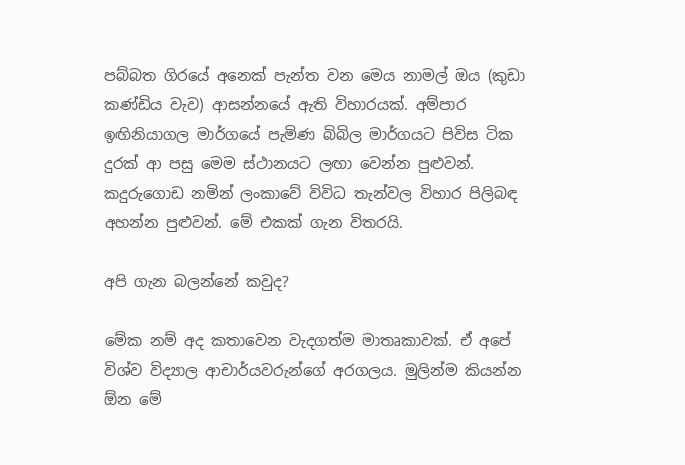පබ්බත ගිරයේ අනෙක් පැන්ත වන මෙය නාමල් ඔය (කුඩා කණ්ඩිය වැව) ආසන්නයේ ඇති විහාරයක්. අම්පාර ඉඟිනියාගල මාර්ගයේ පැමිණ බිබිල මාර්ගයට පිවිස ටික දුරක් ආ පසු මෙම ස්ථානයට ලඟා වෙන්න පුළුවන්. කදුරුගොඩ නමින් ලංකාවේ විවිධ තැන්වල විහාර පිලිබඳ අහන්න පුළුවන්. මේ එකක් ගැන විතරයි.

අපි ගැන බලන්නේ කවුද?

මේක නම් අද කතාවෙන වැදගත්ම මාතෘකාවක්. ඒ අපේ විශ්ව විද්‍යාල ආචාර්යවරුන්ගේ අරගලය. මුලින්ම කියන්න ඕන මේ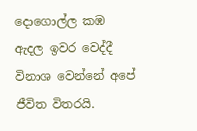දොගොල්ල කඹ ඇදල ඉවර වෙද්දී විනාශ වෙන්නේ අපේ ජීවිත විතරයි.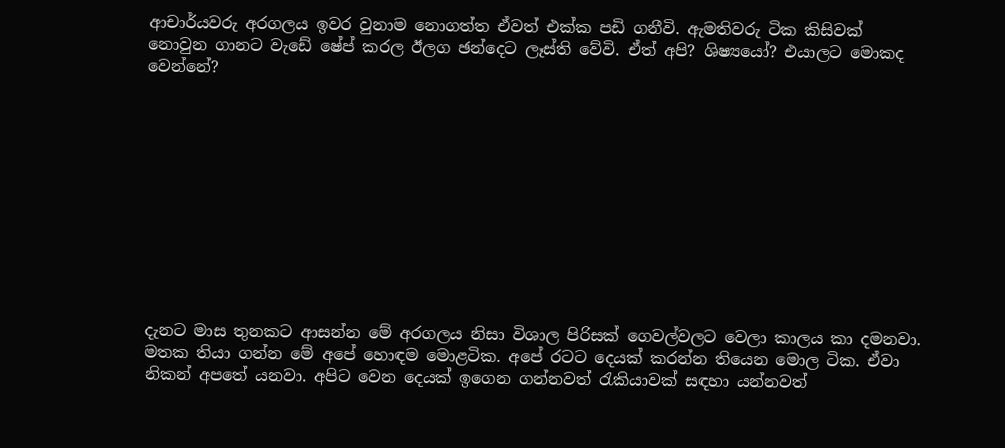ආචාර්යවරු අරගලය ඉවර වුනාම නොගත්ත ඒවත් එක්ක පඩි ගනීවි. ඇමතිවරු ටික කිසිවක් නොවුන ගානට වැඩේ ෂේප් කරල ඊලග ඡන්දෙට ලෑස්ති වේවි. ඒත් අපි? ශිෂ්‍යයෝ? එයාලට මොකද වෙන්නේ?











දැනට මාස තුනකට ආසන්න මේ අරගලය නිසා විශාල පිරිසක් ගෙවල්වලට වෙලා කාලය කා දමනවා. මතක තියා ගන්න මේ අපේ හොඳම මොළටික. අපේ රටට දෙයක් කරන්න තියෙන මොල ටික. ඒවා නිකන් අපතේ යනවා. අපිට වෙන දෙයක් ඉගෙන ගන්නවත් රැකියාවක් සඳහා යන්නවත්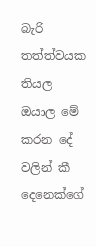බැරි තත්ත්වයක තියල ඔයාල මේ කරන දේ වලින් කී දෙනෙක්ගේ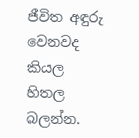ජීවිත අඳුරු වෙනවද කියල හිතල බලන්න.